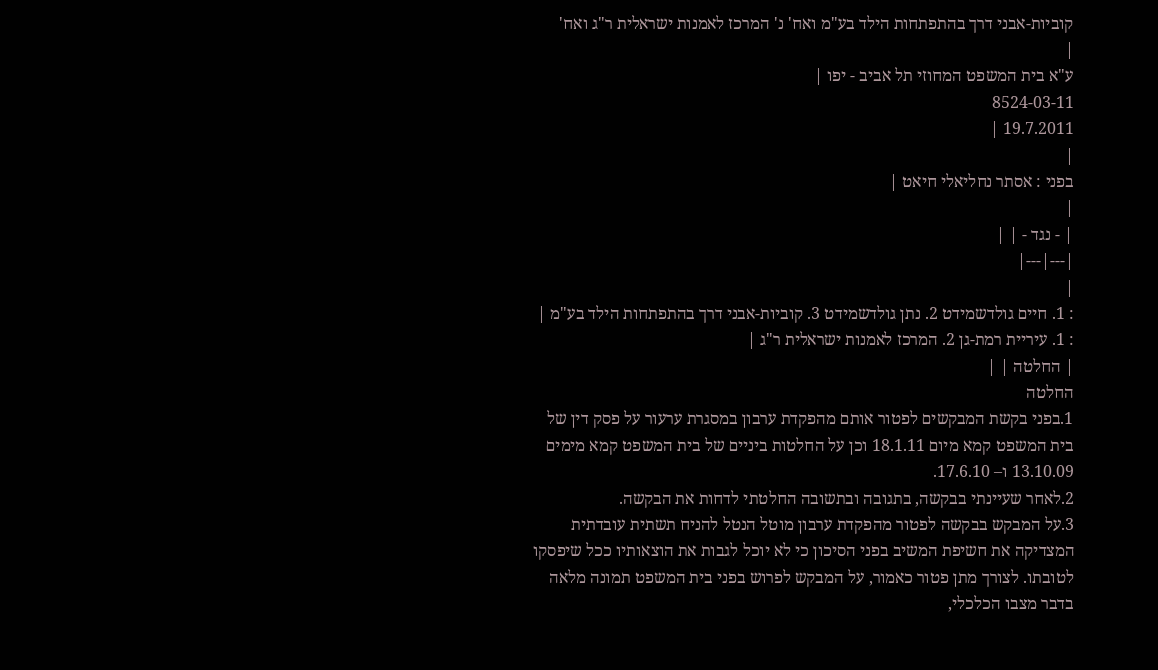קוביות-אבני דרך בהתפתחות הילד בע"מ ואח' נ' המרכז לאמנות ישראלית ר"ג ואח'
|
ע"א בית המשפט המחוזי תל אביב - יפו |
8524-03-11
19.7.2011 |
|
בפני : אסתר נחליאלי חיאט |
|
| - נגד - | |
|---|---|
|
: 1. חיים גולדשמידט 2. נתן גולדשמידט 3. קוביות-אבני דרך בהתפתחות הילד בע"מ |
: 1. עיריית רמת-גן 2. המרכז לאמנות ישראלית ר"ג |
| החלטה | |
החלטה
1.בפני בקשת המבקשים לפטור אותם מהפקדת ערבון במסגרת ערעור על פסק דין של בית המשפט קמא מיום 18.1.11 וכן על החלטות ביניים של בית המשפט קמא מימים 13.10.09 ו– 17.6.10.
2.לאחר שעיינתי בבקשה, בתגובה ובתשובה החלטתי לדחות את הבקשה.
3.על המבקש בבקשה לפטור מהפקדת ערבון מוטל הנטל להניח תשתית עובדתית המצדיקה את חשיפת המשיב בפני הסיכון כי לא יוכל לגבות את הוצאותיו ככל שיפסקו לטובתו. לצורך מתן פטור כאמור, על המבקש לפרוש בפני בית המשפט תמונה מלאה בדבר מצבו הכלכלי,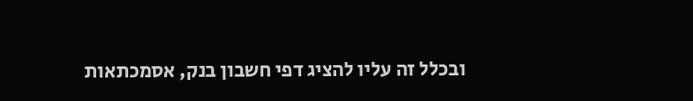ובכלל זה עליו להציג דפי חשבון בנק, אסמכתאות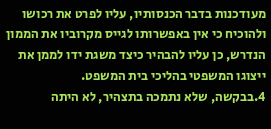מעודכנות בדבר הכנסותיו, עליו לפרט את רכושו ולהוכיח כי אין באפשרותו לגייס מקרוביו את הממון הנדרש, כן עליו להבהיר כיצד משגת ידו לממן את ייצוגו המשפטי בהליכי בית המשפט.
4.בבקשה, שלא נתמכה בתצהיר, לא היתה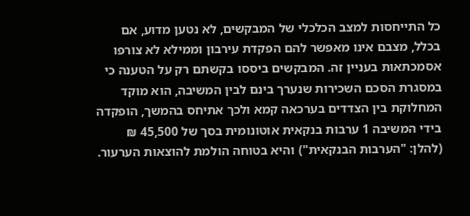כל התייחסות למצב הכלכלי של המבקשים, לא נטען מדוע, אם בכלל, מצבם אינו מאפשר להם הפקדת עירבון וממילא לא צורפו אסמכתאות בעניין זה. המבקשים ביססו בקשתם רק על הטענה כי במסגרת הסכם השכירות שנערך בינם לבין המשיבה, הוא מוקד המחלוקת בין הצדדים בערכאה קמא ולכך אתיחס בהמשך, הופקדה בידי המשיבה 1 ערבות בנקאית אוטונומית בסך של 45,500 ₪ (להלן: "הערבות הבנקאית") והיא בטוחה הולמת להוצאות הערעור.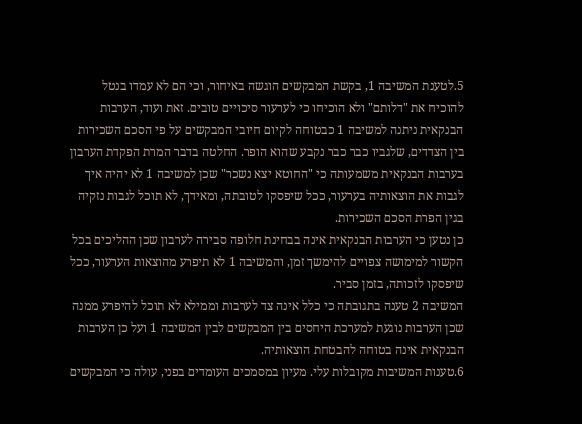5.לטענת המשיבה 1, בקשת המבקשים הוגשה באיחור, וכי הם לא עמדו בנטל להוכיח את "דלותם" ולא הוכיחו כי לערעור סיכויים טובים. זאת ועוד, הערבות הבנקאית ניתנה למשיבה 1 כבטוחה לקיום חיובי המבקשים על פי הסכם השכירות בין הצדדים, שלגביו כבר כבר נקבע שהוא הופר. החלטה בדבר המרת הפקדת הערבון בערבות הבנקאית משמעותה כי "החוטא יצא נשכר" שכן למשיבה 1 לא יהיה איך לגבות את הוצאותיה בערעור, ככל שיפסקו לטובתה, ומאידך, לא תוכל לגבות נזקיה בגין הפרת הסכם השכירות.
כן נטען כי הערבות הבנקאית אינה בבחינת חלופה סבירה לערבון שכן ההליכים בכל הקשור למימושה צפויים להימשך זמן, והמשיבה 1 לא תיפרע מהוצאות הערעור, ככל שיפסקו לזכותה, בזמן סביר.
המשיבה 2 טענה בתגובתה כי כלל אינה צד לערבות וממילא לא תוכל להיפרע ממנה שכן הערבות נוגעת למערכת היחסים בין המבקשים לבין המשיבה 1 ועל כן הערבות הבנקאית אינה בטוחה להבטחת הוצאותיה.
6.טענות המשיבות מקובלות עלי. מעיון במסמכים העומדים בפני, עולה כי המבקשים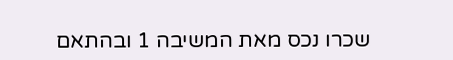שכרו נכס מאת המשיבה 1 ובהתאם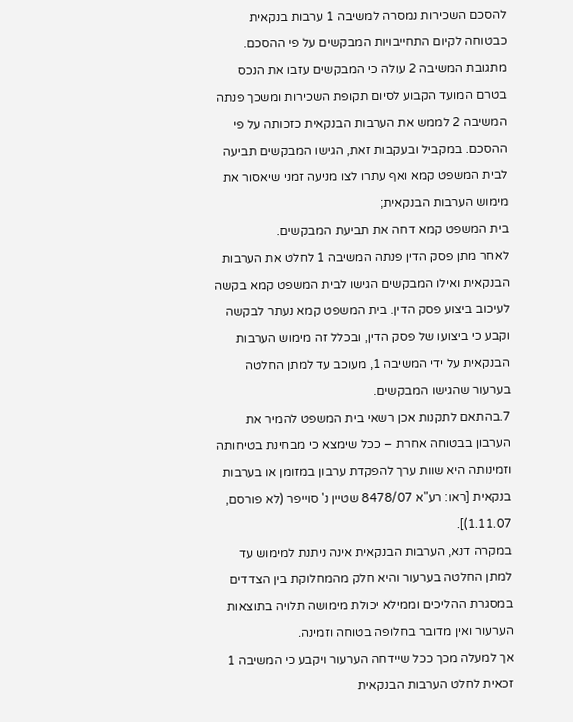להסכם השכירות נמסרה למשיבה 1 ערבות בנקאית כבטוחה לקיום התחייבויות המבקשים על פי ההסכם.
מתגובת המשיבה 2 עולה כי המבקשים עזבו את הנכס בטרם המועד הקבוע לסיום תקופת השכירות ומשכך פנתה המשיבה 2 לממש את הערבות הבנקאית כזכותה על פי ההסכם. במקביל ובעקבות זאת, הגישו המבקשים תביעה לבית המשפט קמא ואף עתרו לצו מניעה זמני שיאסור את מימוש הערבות הבנקאית;
בית המשפט קמא דחה את תביעת המבקשים.
לאחר מתן פסק הדין פנתה המשיבה 1 לחלט את הערבות הבנקאית ואילו המבקשים הגישו לבית המשפט קמא בקשה לעיכוב ביצוע פסק הדין. בית המשפט קמא נעתר לבקשה וקבע כי ביצועו של פסק הדין, ובכלל זה מימוש הערבות הבנקאית על ידי המשיבה 1, מעוכב עד למתן החלטה בערעור שהגישו המבקשים.
7.בהתאם לתקנות אכן רשאי בית המשפט להמיר את הערבון בבטוחה אחרת – ככל שימצא כי מבחינת בטיחותה וזמינותה היא שוות ערך להפקדת ערבון במזומן או בערבות בנקאית [ראו: רע"א 8478/07 שטיין נ' סוייפר (לא פורסם, 1.11.07)].
במקרה דנא, הערבות הבנקאית אינה ניתנת למימוש עד למתן החלטה בערעור והיא חלק מהמחלוקת בין הצדדים במסגרת ההליכים וממילא יכולת מימושה תלויה בתוצאות הערעור ואין מדובר בחלופה בטוחה וזמינה.
אך למעלה מכך ככל שיידחה הערעור ויקבע כי המשיבה 1 זכאית לחלט הערבות הבנקאית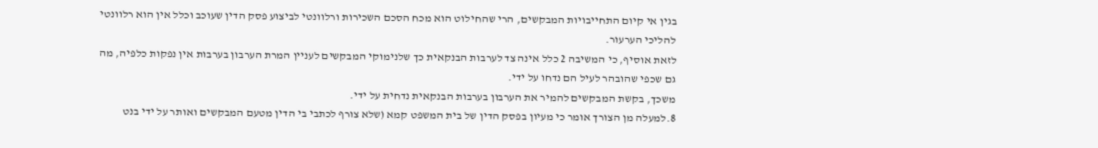בגין אי קיום התחייבויות המבקשים, הרי שהחילוט הוא מכח הסכם השכירות ורלוונטי לביצוע פסק הדין שעוכב וכלל אין הוא רלוונטי להליכי הערעור.
לזאת אוסיף, כי המשיבה 2 כלל אינה צד לערבות הבנקאית כך שלנימוקי המבקשים לעניין המרת הערבון בערבות אין נפקות כלפיה, מה גם שכפי שהובהר לעיל הם נדחו על ידי.
משכך, בקשת המבקשים להמיר את הערבון בערבות הבנקאית נדחית על ידי.
8.למעלה מן הצורך אומר כי מעיון בפסק הדין של בית המשפט קמא (שלא צורף לכתבי בי הדין מטעם המבקשים ואותר על ידי בנט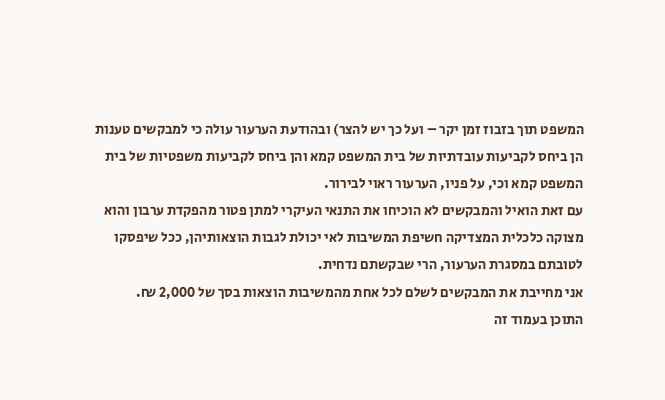המשפט תוך בזבוז זמן יקר – ועל כך יש להצר) ובהודעת הערעור עולה כי למבקשים טענות הן ביחס לקביעות עובדתיות של בית המשפט קמא והן ביחס לקביעות משפטיות של בית המשפט קמא וכי, על פניו, הערעור ראוי לבירור.
עם זאת הואיל והמבקשים לא הוכיחו את התנאי העיקרי למתן פטור מהפקדת ערבון והוא מצוקה כלכלית המצדיקה חשיפת המשיבות לאי יכולת לגבות הוצאותיהן, ככל שיפסקו לטובתם במסגרת הערעור, הרי שבקשתם נדחית.
אני מחייבת את המבקשים לשלם לכל אחת מהמשיבות הוצאות בסך של 2,000 ₪.
התוכן בעמוד זה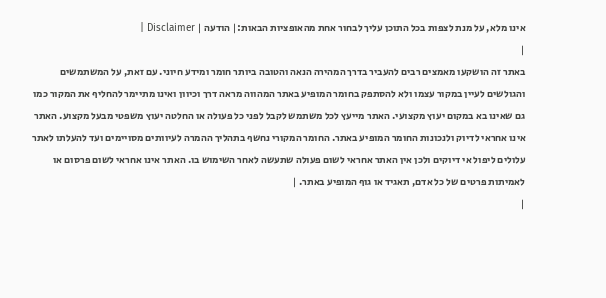אינו מלא, על מנת לצפות בכל התוכן עליך לבחור אחת מהאופציות הבאות:| הודעה | Disclaimer |
|
באתר זה הושקעו מאמצים רבים להעביר בדרך המהירה הנאה והטובה ביותר חומר ומידע חיוני. עם זאת, על המשתמשים והגולשים לעיין במקור עצמו ולא להסתפק בחומר המופיע באתר המהווה מראה דרך וכיוון ואינו מתיימר להחליף את המקור כמו גם שאינו בא במקום יעוץ מקצועי. האתר מייעץ לכל משתמש לקבל לפני כל פעולה או החלטה יעוץ משפטי מבעל מקצוע. האתר אינו אחראי לדיוק ולנכונות החומר המופיע באתר. החומר המקורי נחשף בתהליך ההמרה לעיוותים מסויימים ועד להעלתו לאתר עלולים ליפול אי דיוקים ולכן אין האתר אחראי לשום פעולה שתעשה לאחר השימוש בו. האתר אינו אחראי לשום פרסום או לאמיתות פרטים של כל אדם, תאגיד או גוף המופיע באתר. |
|